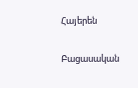Հայերեն


Բացասական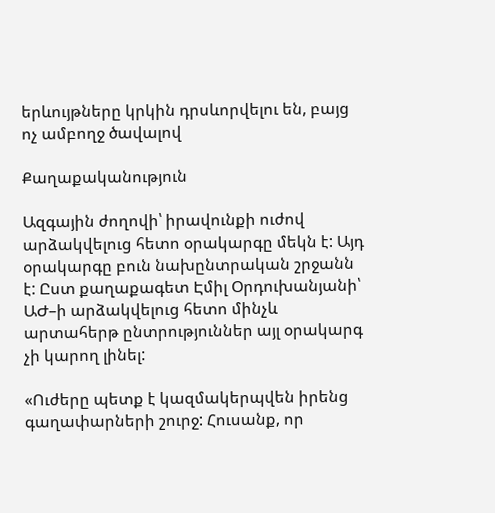երևույթները կրկին դրսևորվելու են, բայց ոչ ամբողջ ծավալով

Քաղաքականություն

Ազգային ժողովի՝ իրավունքի ուժով արձակվելուց հետո օրակարգը մեկն է: Այդ օրակարգը բուն նախընտրական շրջանն է: Ըստ քաղաքագետ Էմիլ Օրդուխանյանի՝ ԱԺ–ի արձակվելուց հետո մինչև արտահերթ ընտրություններ այլ օրակարգ չի կարող լինել:

«Ուժերը պետք է կազմակերպվեն իրենց գաղափարների շուրջ: Հուսանք, որ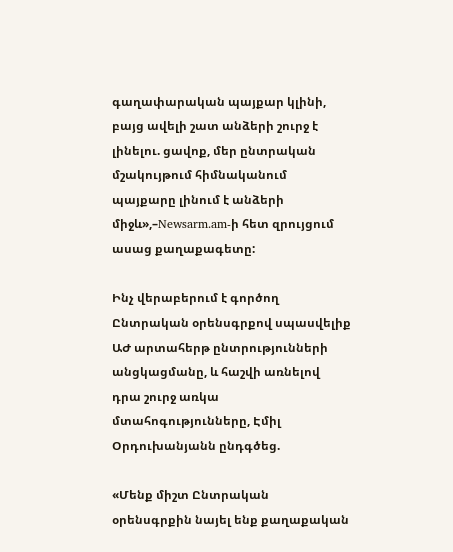գաղափարական պայքար կլինի, բայց ավելի շատ անձերի շուրջ է լինելու. ցավոք, մեր ընտրական մշակույթում հիմնականում պայքարը լինում է անձերի միջև»,–Newsarm.am-ի հետ զրույցում ասաց քաղաքագետը:

Ինչ վերաբերում է գործող Ընտրական օրենսգրքով սպասվելիք ԱԺ արտահերթ ընտրությունների անցկացմանը, և հաշվի առնելով դրա շուրջ առկա մտահոգությունները, Էմիլ Օրդուխանյանն ընդգծեց.

«Մենք միշտ Ընտրական օրենսգրքին նայել ենք քաղաքական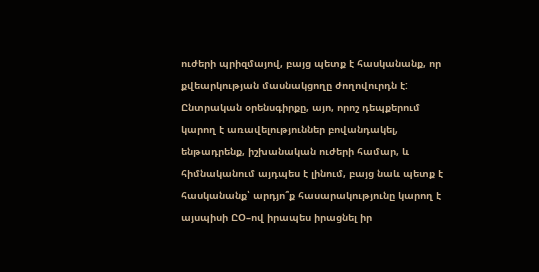ուժերի պրիզմայով, բայց պետք է հասկանանք, որ քվեարկության մասնակցողը ժողովուրդն է: Ընտրական օրենսգիրքը, այո, որոշ դեպքերում կարող է առավելություններ բովանդակել, ենթադրենք, իշխանական ուժերի համար, և հիմնականում այդպես է լինում, բայց նաև պետք է հասկանանք՝ արդյո՞ք հասարակությունը կարող է այսպիսի ԸՕ–ով իրապես իրացնել իր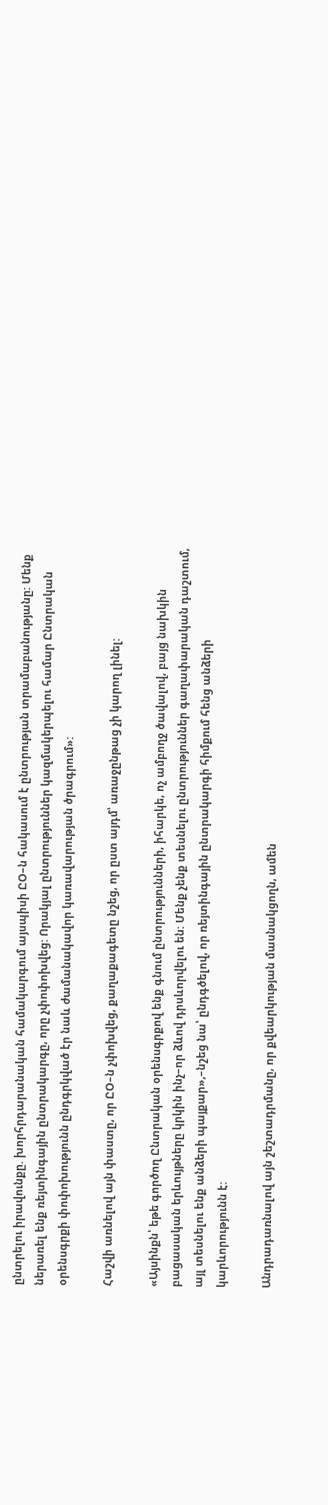ընտրելու իրավունքը. խորհրդարանական համակարգում այսպիսի ԸՕ–ն հակասում է ընտրության տրամաբանությանը: Մենք ներառել ենք ռեյտինգային ընտրակարգը, որը չփոփոխվեց: Որակյալ ընտրություններ կազմակերպելու համար Ընտրական օրենսգրքի փոփոխությունն ընդգրկված էր նաև ժամանակավոր կառավարության ծրագրում»:

Հաշվի առնելով այն փաստը, որ ԸՕ–ն չփոխվեց, քաղաքագետը նշեց, որ ըստ այդմ՝ առաջընթաց չի կարող լինել:

«Այսինքն՝ եթե գործող Ընտրական օրենսգրքով ենք գնում ընտրությունների, իհարկե, ոչ ամբողջ ծավալով, բայց նախկին բացասական երևույթները կրկին ինչ–որ ձևով դրսևորվելու են: Մենք չենք տեսնելու ընտրություններ գաղափարական դաշտում, այլ տեսնելու ենք անձերի պայքար»,–նշեց նա՝ ընդգծելով, որ ռեյտինգային ընտրակարգի հիմքում հենց անձերի կարևորությունն է:

Անդրադառնալով այն շեշտադրմանը, որ քվեարկության մասնակցողն, ամեն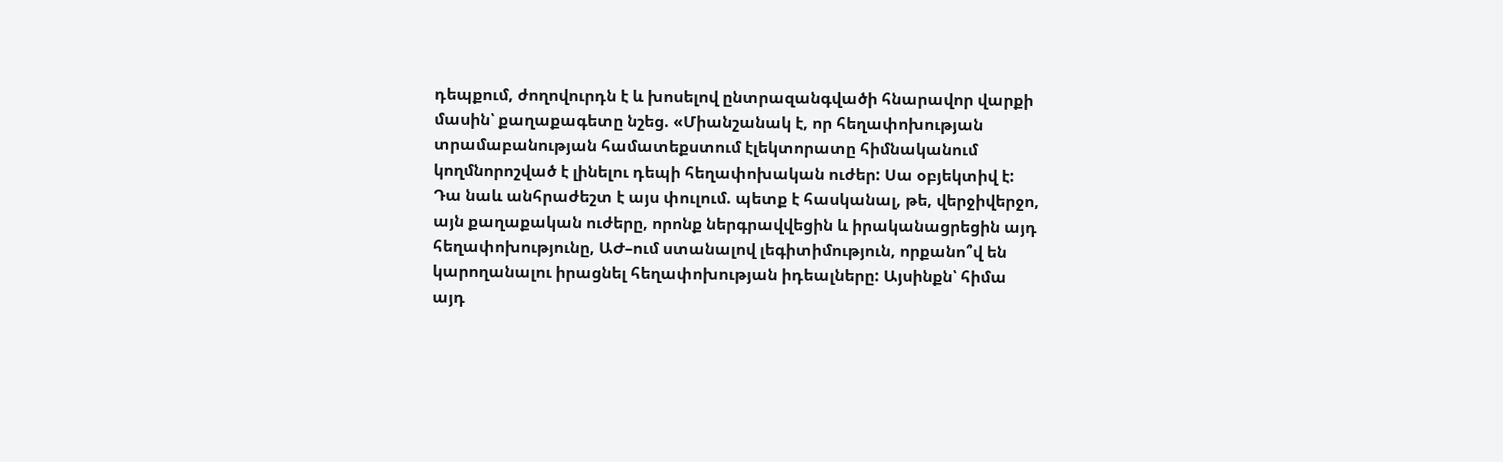դեպքում, ժողովուրդն է և խոսելով ընտրազանգվածի հնարավոր վարքի մասին՝ քաղաքագետը նշեց. «Միանշանակ է, որ հեղափոխության տրամաբանության համատեքստում էլեկտորատը հիմնականում կողմնորոշված է լինելու դեպի հեղափոխական ուժեր: Սա օբյեկտիվ է: Դա նաև անհրաժեշտ է այս փուլում. պետք է հասկանալ, թե, վերջիվերջո, այն քաղաքական ուժերը, որոնք ներգրավվեցին և իրականացրեցին այդ հեղափոխությունը, ԱԺ–ում ստանալով լեգիտիմություն, որքանո՞վ են կարողանալու իրացնել հեղափոխության իդեալները: Այսինքն՝ հիմա այդ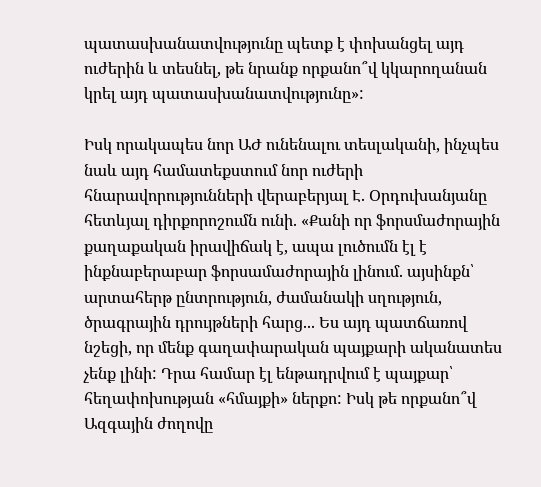պատասխանատվությունը պետք է փոխանցել այդ ուժերին և տեսնել, թե նրանք որքանո՞վ կկարողանան կրել այդ պատասխանատվությունը»:

Իսկ որակապես նոր ԱԺ ունենալու տեսլականի, ինչպես նաև այդ համատեքստում նոր ուժերի հնարավորությունների վերաբերյալ Է. Օրդուխանյանը հետևյալ դիրքորոշումն ունի. «Քանի որ ֆորսմաժորային քաղաքական իրավիճակ է, ապա լուծումն էլ է ինքնաբերաբար ֆորսամաժորային լինում. այսինքն՝ արտահերթ ընտրություն, ժամանակի սղություն, ծրագրային դրույթների հարց... Ես այդ պատճառով նշեցի, որ մենք գաղափարական պայքարի ականատես չենք լինի: Դրա համար էլ ենթադրվում է պայքար՝ հեղափոխության «հմայքի» ներքո: Իսկ թե որքանո՞վ Ազգային ժողովը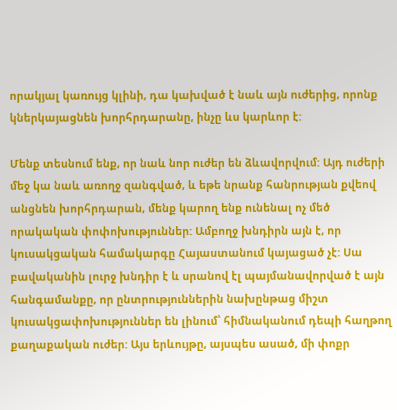որակյալ կառույց կլինի, դա կախված է նաև այն ուժերից, որոնք կներկայացնեն խորհրդարանը, ինչը ևս կարևոր է:

Մենք տեսնում ենք, որ նաև նոր ուժեր են ձևավորվում: Այդ ուժերի մեջ կա նաև առողջ զանգված, և եթե նրանք հանրության քվեով անցնեն խորհրդարան, մենք կարող ենք ունենալ ոչ մեծ որակական փոփոխություններ: Ամբողջ խնդիրն այն է, որ կուսակցական համակարգը Հայաստանում կայացած չէ: Սա բավականին լուրջ խնդիր է և սրանով էլ պայմանավորված է այն հանգամանքը, որ ընտրություններին նախընթաց միշտ կուսակցափոխություններ են լինում՝ հիմնականում դեպի հաղթող քաղաքական ուժեր: Այս երևույթը, այսպես ասած, մի փոքր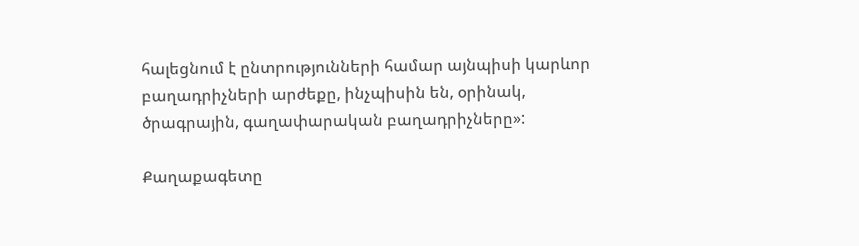հալեցնում է ընտրությունների համար այնպիսի կարևոր բաղադրիչների արժեքը, ինչպիսին են, օրինակ, ծրագրային, գաղափարական բաղադրիչները»:

Քաղաքագետը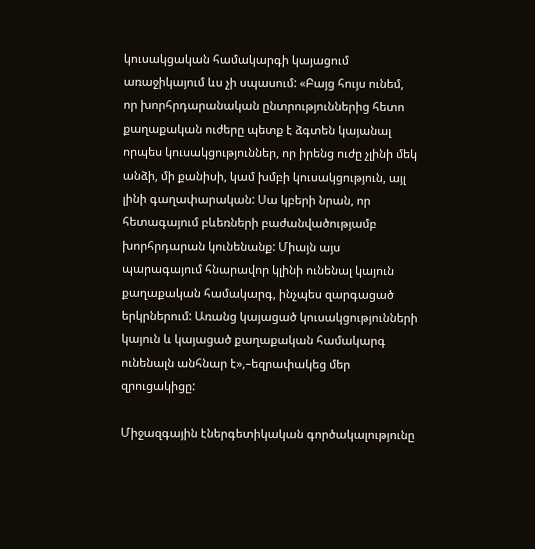կուսակցական համակարգի կայացում առաջիկայում ևս չի սպասում: «Բայց հույս ունեմ, որ խորհրդարանական ընտրություններից հետո քաղաքական ուժերը պետք է ձգտեն կայանալ որպես կուսակցություններ, որ իրենց ուժը չլինի մեկ անձի, մի քանիսի, կամ խմբի կուսակցություն, այլ լինի գաղափարական: Սա կբերի նրան, որ հետագայում բևեռների բաժանվածությամբ խորհրդարան կունենանք: Միայն այս պարագայում հնարավոր կլինի ունենալ կայուն քաղաքական համակարգ, ինչպես զարգացած երկրներում: Առանց կայացած կուսակցությունների կայուն և կայացած քաղաքական համակարգ ունենալն անհնար է»,–եզրափակեց մեր զրուցակիցը:

Միջազգային էներգետիկական գործակալությունը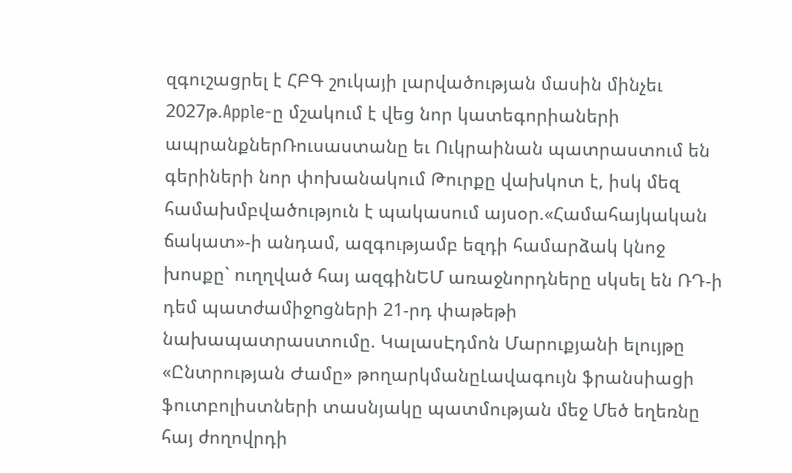զգուշացրել է ՀԲԳ շուկայի լարվածության մասին մինչեւ 2027թ.Apple-ը մշակում է վեց նոր կատեգորիաների ապրանքներՌուսաստանը եւ Ուկրաինան պատրաստում են գերիների նոր փոխանակում Թուրքը վախկոտ է, իսկ մեզ համախմբվածություն է պակասում այսօր.«Համահայկական ճակատ»-ի անդամ, ազգությամբ եզդի համարձակ կնոջ խոսքը` ուղղված հայ ազգինԵՄ առաջնորդները սկսել են ՌԴ-ի դեմ պատժամիջnցների 21-րդ փաթեթի նախապատրաստումը. ԿալասԷդմոն Մարուքյանի ելույթը «Ընտրության Ժամը» թողարկմանըԼավագույն ֆրանսիացի ֆուտբոլիստների տասնյակը պատմության մեջ Մեծ եղեռնը հայ ժողովրդի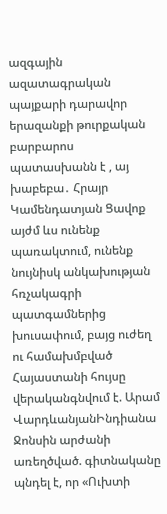ազգային ազատագրական պայքարի դարավոր երազանքի թուրքական բարբարոս պատասխանն է , այ խաբեբա․ Հրայր Կամենդատյան Ցավոք այժմ ևս ունենք պառակտում, ունենք նույնիսկ անկախության հռչակագրի պատգամներից խուսափում, բայց ուժեղ ու համախմբված Հայաստանի հույսը վերականգնվում է. Արամ ՎարդևանյանԻնդիանա Ջոնսին արժանի առեղծված. գիտնականը պնդել է, որ «Ուխտի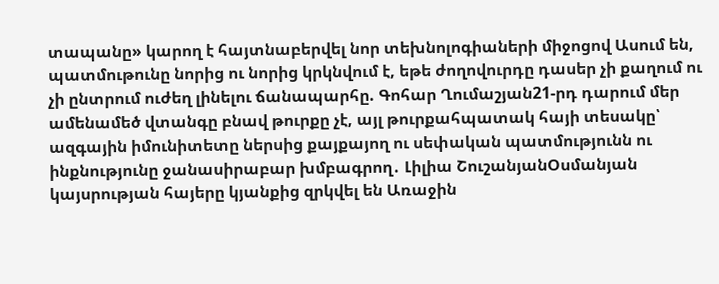տապանը» կարող է հայտնաբերվել նոր տեխնոլոգիաների միջոցով Ասում են, պատմութունը նորից ու նորից կրկնվում է, եթե ժողովուրդը դասեր չի քաղում ու չի ընտրում ուժեղ լինելու ճանապարհը. Գոհար Ղումաշյան21-րդ դարում մեր ամենամեծ վտանգը բնավ թուրքը չէ, այլ թուրքահպատակ հայի տեսակը՝ ազգային իմունիտետը ներսից քայքայող ու սեփական պատմությունն ու ինքնությունը ջանասիրաբար խմբագրող․ Լիլիա ՇուշանյանՕսմանյան կայսրության հայերը կյանքից զրկվել են Առաջին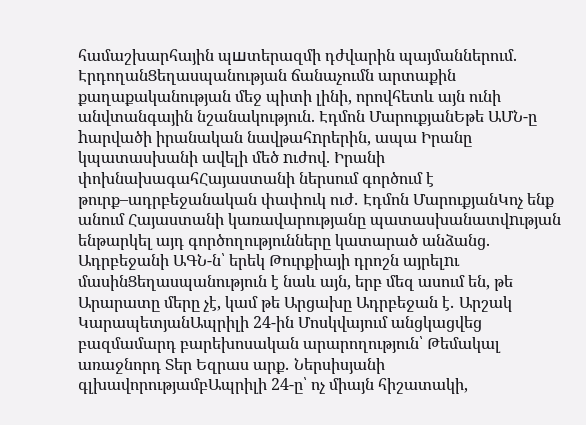համաշխարհային պшտերազմի դժվարին պայմաններում. ԷրդողանՑեղասպանության ճանաչումն արտաքին քաղաքականության մեջ պիտի լինի, որովհետև այն ունի անվտանգային նշանակություն. Էդմոն ՄարուքյանԵթե ԱՄՆ-ը hարվածի իրանական նավթահnրերին, ապա Իրանը կպատասխանի ավելի մեծ nւժով. Իրանի փոխնախագահՀայաստանի ներսում գործում է թուրք–ադրբեջանական փափուկ ուժ․ Էդմոն ՄարուքյանԿոչ ենք անում Հայաստանի կառավարությանը պատասխանատվnւթյան ենթարկել այդ գործողությունները կատարած անձանց. Ադրբեջանի ԱԳՆ-ն՝ երեկ Թուրքիայի դրոշն այրելnւ մասինՑեղասպանություն է նաև այն, երբ մեզ ասում են, թե Արարատը մերը չէ, կամ թե Արցախը Ադրբեջան է․ Արշակ ԿարապետյանԱպրիլի 24-ին Մոսկվայում անցկացվեց բազմամարդ բարեխոսական արարողություն՝ Թեմակալ առաջնորդ Տեր Եզրաս արք․ Ներսիսյանի գլխավորությամբԱպրիլի 24-ը՝ ոչ միայն հիշատակի,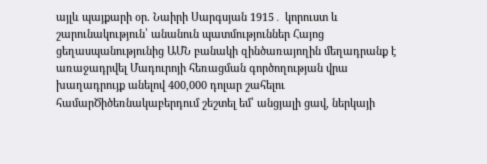այլև պայքարի օր. Նաիրի Սարգսյան 1915․ կորուստ և շարունակություն՝ անանուն պատմություններ Հայոց ցեղասպանությունից ԱՄՆ բանակի զինծառայողին մեղադրանք է առաջադրվել Մադուրոյի հեռացման գործողության վրա խաղադրույք անելով 400,000 դոլար շահելու համարԾիծեռնակաբերդում շեշտել եմ՝ անցյալի ցավ, ներկայի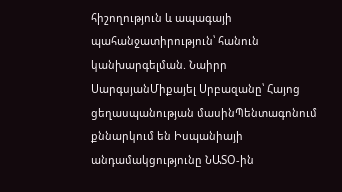հիշողություն և ապագայի պահանջատիրություն՝ հանուն կանխարգելման. Նաիրր ՍարգսյանՄիքայել Սրբազանը՝ Հայոց ցեղասպանության մասինՊենտագոնում քննարկում են Իսպանիայի անդամակցությունը ՆԱՏՕ-ին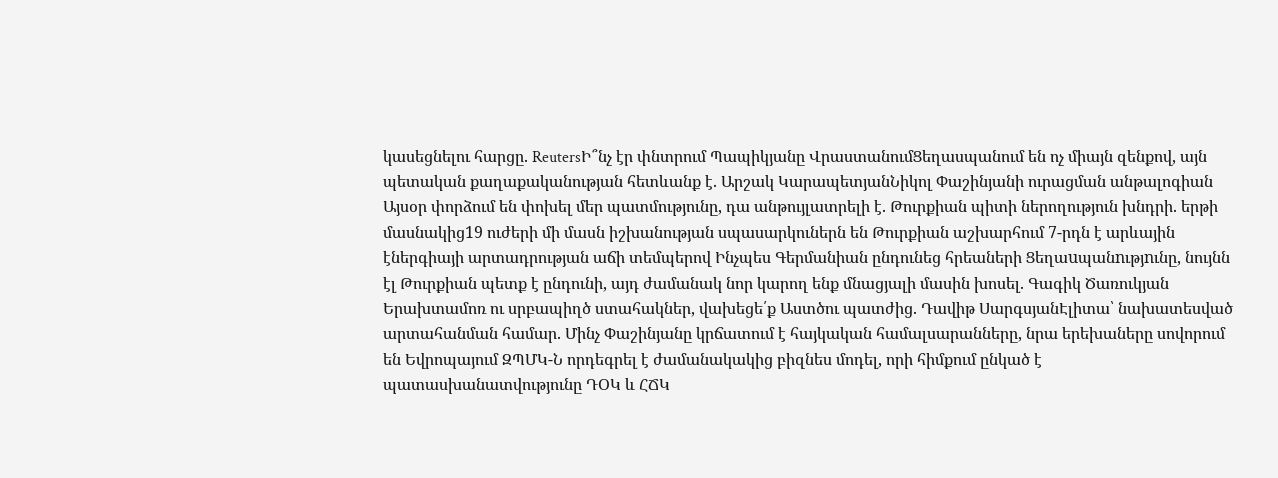կասեցնելու հարցը. ReutersԻ՞նչ էր փնտրում Պապիկյանը ՎրաստանումՑեղասպանում են ոչ միայն զենքով, այն պետական քաղաքականության հետևանք է. Արշակ ԿարապետյանՆիկոլ Փաշինյանի ուրացման անթալոգիան Այսօր փորձում են փոխել մեր պատմությունը, դա անթույլատրելի է. Թուրքիան պիտի ներողություն խնդրի. երթի մասնակից19 ուժերի մի մասն իշխանության սպասարկուներն են Թուրքիան աշխարհում 7-րդն է արևային էներգիայի արտադրության աճի տեմպերով Ինչպես Գերմանիան ընդունեց հրեաների Ցեղաuպանnւթյnւնը, նույնն էլ Թուրքիան պետք է ընդունի, այդ ժամանակ նոր կարող ենք մնացյալի մասին խոսել. Գագիկ Ծառուկյան Երախտամոռ ու սրբապիղծ ստահակներ, վախեցե՛ք Աստծու պատժից. Դավիթ ՍարգսյանԷլիտա՝ նախատեսված արտահանման համար. Մինչ Փաշինյանը կրճատում է հայկական համալսարանները, նրա երեխաները սովորում են Եվրոպայում ԶՊՄԿ-Ն որդեգրել է ժամանակակից բիզնես մոդել, որի հիմքում ընկած է պատասխանատվությունը ԴՕԿ և ՀՃԿ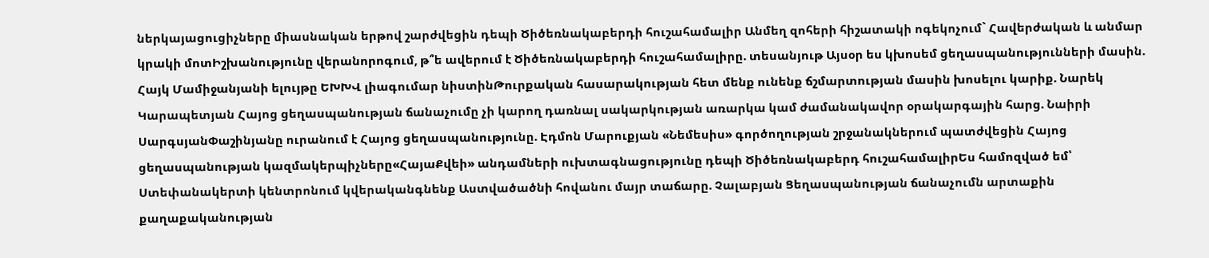ներկայացուցիչները միասնական երթով շարժվեցին դեպի Ծիծեռնակաբերդի հուշահամալիր Անմեղ զոհերի հիշատակի ոգեկոչում` Հավերժական և անմար կրակի մոտԻշխանությունը վերանորոգում, թ՞ե ավերում է Ծիծեռնակաբերդի հուշահամալիրը. տեսանյութ Այսօր ես կխոսեմ ցեղասպանությունների մասին. Հայկ Մամիջանյանի ելույթը ԵԽԽՎ լիագումար նիստինԹուրքական հասարակության հետ մենք ունենք ճշմարտության մասին խոսելու կարիք. Նարեկ Կարապետյան Հայոց ցեղասպանության ճանաչումը չի կարող դառնալ սակարկության առարկա կամ ժամանակավոր օրակարգային հարց. Նաիրի ՍարգսյանՓաշինյանը ուրանում է Հայոց ցեղասպանությունը. Էդմոն Մարուքյան «Նեմեսիս» գործողության շրջանակներում պատժվեցին Հայոց ցեղասպանության կազմակերպիչները«ՀայաՔվեի» անդամների ուխտագնացությունը դեպի Ծիծեռնակաբերդ հուշահամալիրԵս համոզված եմ՝ Ստեփանակերտի կենտրոնում կվերականգնենք Աստվածածնի հովանու մայր տաճարը. Չալաբյան Ցեղասպանության ճանաչումն արտաքին քաղաքականության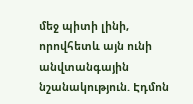մեջ պիտի լինի, որովհետև այն ունի անվտանգային նշանակություն. Էդմոն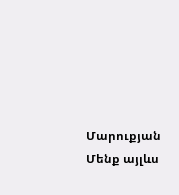Մարուքյան Մենք այլևս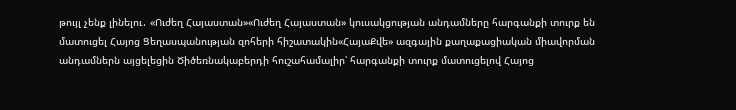թույլ չենք լինելու․ «Ուժեղ Հայաստան»«Ուժեղ Հայաստան» կուսակցության անդամները հարգանքի տուրք են մատուցել Հայոց Ցեղասպանության զոհերի հիշատակին«ՀայաՔվե» ազգային քաղաքացիական միավորման անդամներն այցելեցին Ծիծեռնակաբերդի հուշահամալիր՝ հարգանքի տուրք մատուցելով Հայոց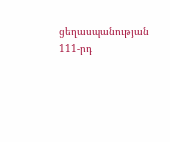ցեղասպանության 111-րդ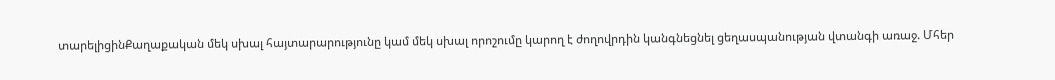տարելիցինՔաղաքական մեկ սխալ հայտարարությունը կամ մեկ սխալ որոշումը կարող է ժողովրդին կանգնեցնել ցեղասպանության վտանգի առաջ. Մհեր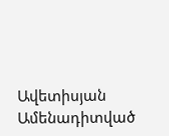Ավետիսյան
Ամենադիտված